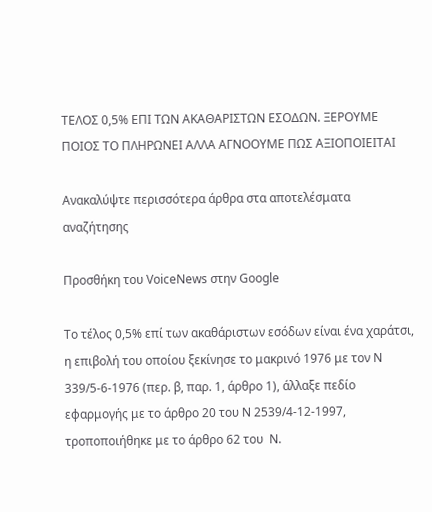ΤΕΛΟΣ 0,5% ΕΠΙ ΤΩΝ ΑΚΑΘΑΡΙΣΤΩΝ ΕΣΟΔΩΝ. ΞΕΡΟΥΜΕ ΠΟΙΟΣ ΤΟ ΠΛΗΡΩΝΕΙ ΑΛΛΑ ΑΓΝΟΟΥΜΕ ΠΩΣ ΑΞΙΟΠΟΙΕΙΤΑΙ

Ανακαλύψτε περισσότερα άρθρα στα αποτελέσματα αναζήτησης

Προσθήκη του VoiceNews στην Google

Το τέλος 0,5% επί των ακαθάριστων εσόδων είναι ένα χαράτσι, η επιβολή του οποίου ξεκίνησε το μακρινό 1976 με τον Ν 339/5-6-1976 (περ. β, παρ. 1, άρθρο 1), άλλαξε πεδίο  εφαρμογής με το άρθρο 20 του Ν 2539/4-12-1997, τροποποιήθηκε με το άρθρο 62 του  Ν.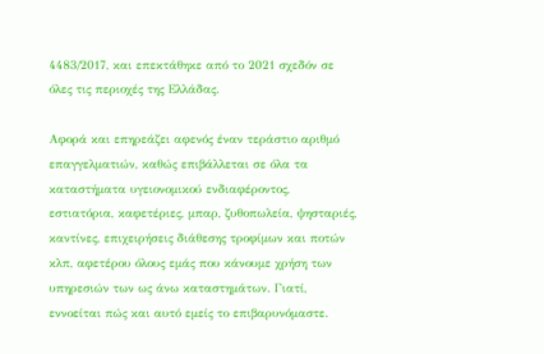4483/2017, και επεκτάθηκε από το 2021 σχεδόν σε όλες τις περιοχές της Ελλάδας.

Αφορά και επηρεάζει αφενός έναν τεράστιο αριθμό επαγγελματιών, καθώς επιβάλλεται σε όλα τα καταστήματα υγειονομικού ενδιαφέροντος, εστιατόρια, καφετέριες, μπαρ, ζυθοπωλεία, ψησταριές, καντίνες, επιχειρήσεις διάθεσης τροφίμων και ποτών κλπ, αφετέρου όλους εμάς που κάνουμε χρήση των υπηρεσιών των ως άνω καταστημάτων. Γιατί, εννοείται πώς και αυτό εμείς το επιβαρυνόμαστε.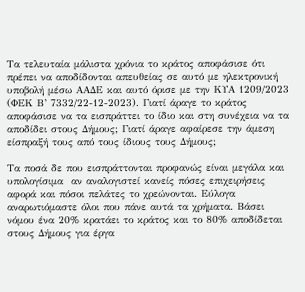Τα τελευταία μάλιστα χρόνια το κράτος αποφάσισε ότι πρέπει να αποδίδονται απευθείας σε αυτό με ηλεκτρονική υποβολή μέσω ΑΑΔΕ και αυτό όρισε με την ΚΥΑ 1209/2023 (ΦΕΚ Β’ 7332/22-12-2023). Γιατί άραγε το κράτος αποφάσισε να τα εισπράττει το ίδιο και στη συνέχεια να τα αποδίδει στους Δήμους; Γιατί άραγε αφαίρεσε την άμεση είσπραξή τους από τους ίδιους τους Δήμους;

Τα ποσά δε που εισπράττονται προφανώς είναι μεγάλα και υπολογίσιμα  αν αναλογιστεί κανείς πόσες επιχειρήσεις αφορά και πόσοι πελάτες το χρεώνονται. Εύλογα αναρωτιόμαστε όλοι που πάνε αυτά τα χρήματα. Βάσει νόμου ένα 20% κρατάει το κράτος και το 80% αποδίδεται στους Δήμους για έργα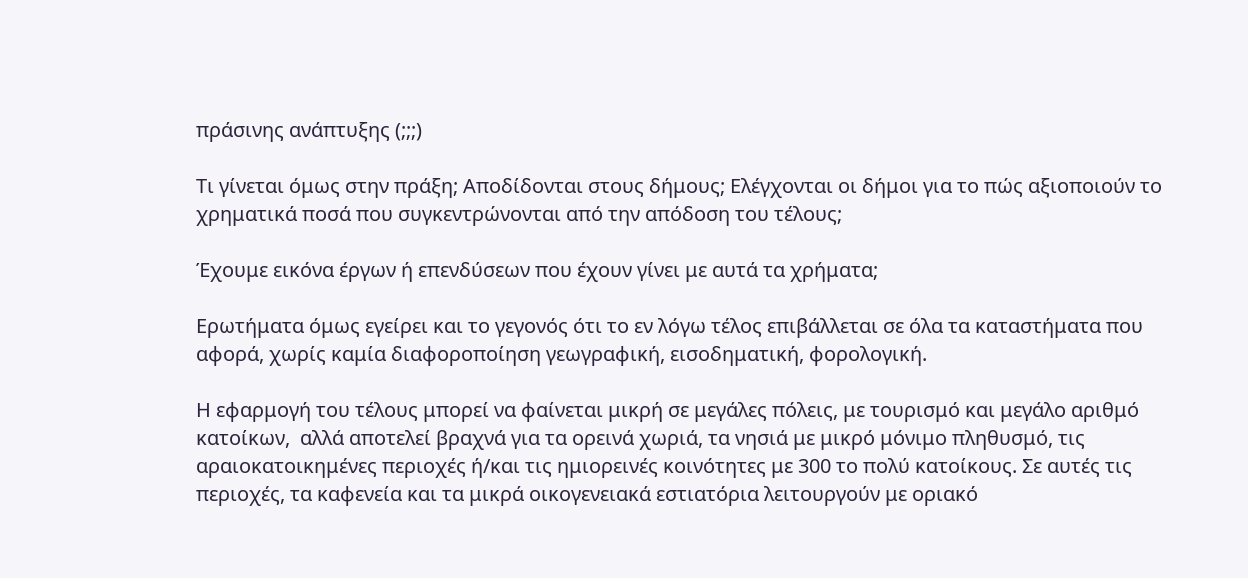πράσινης ανάπτυξης (;;;)

Τι γίνεται όμως στην πράξη; Αποδίδονται στους δήμους; Ελέγχονται οι δήμοι για το πώς αξιοποιούν το χρηματικά ποσά που συγκεντρώνονται από την απόδοση του τέλους;

Έχουμε εικόνα έργων ή επενδύσεων που έχουν γίνει με αυτά τα χρήματα;

Ερωτήματα όμως εγείρει και το γεγονός ότι το εν λόγω τέλος επιβάλλεται σε όλα τα καταστήματα που αφορά, χωρίς καμία διαφοροποίηση γεωγραφική, εισοδηματική, φορολογική.

Η εφαρμογή του τέλους μπορεί να φαίνεται μικρή σε μεγάλες πόλεις, με τουρισμό και μεγάλο αριθμό κατοίκων,  αλλά αποτελεί βραχνά για τα ορεινά χωριά, τα νησιά με μικρό μόνιμο πληθυσμό, τις αραιοκατοικημένες περιοχές ή/και τις ημιορεινές κοινότητες με 300 το πολύ κατοίκους. Σε αυτές τις περιοχές, τα καφενεία και τα μικρά οικογενειακά εστιατόρια λειτουργούν με οριακό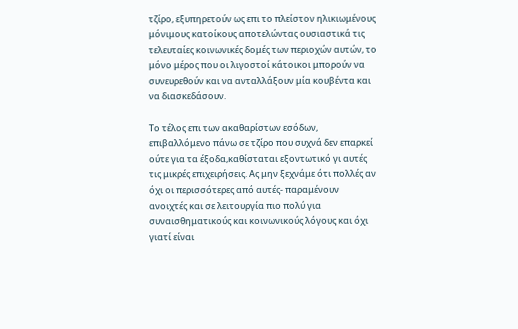τζίρο, εξυπηρετούν ως επι το πλείστον ηλικιωμένους μόνιμους κατοίκους αποτελώντας ουσιαστικά τις τελευταίες κοινωνικές δομές των περιοχών αυτών, το μόνο μέρος που οι λιγοστοί κάτοικοι μπορούν να συνευρεθούν και να ανταλλάξουν μία κουβέντα και να διασκεδάσουν.

Το τέλος επι των ακαθαρίστων εσόδων, επιβαλλόμενο πάνω σε τζίρο που συχνά δεν επαρκεί ούτε για τα έξοδα,καθίσταται εξοντωτικό γι αυτές τις μικρές επιχειρήσεις. Ας μην ξεχνάμε ότι πολλές αν όχι οι περισσότερες από αυτές- παραμένουν ανοιχτές και σε λειτουργία πιο πολύ για συναισθηματικούς και κοινωνικούς λόγους και όχι γιατί είναι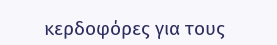κερδοφόρες για τους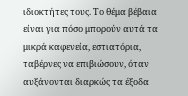ιδιοκτήτες τους. Το θέμα βέβαια είναι για πόσο μπορούν αυτά τα μικρά καφενεία, εστιατόρια, ταβέρνες να επιβιώσουν, όταν αυξάνονται διαρκώς τα έξοδα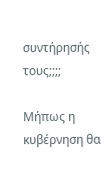συντήρησής τους;;;;

Μήπως η κυβέρνηση θα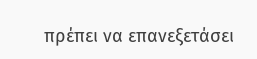πρέπει να επανεξετάσει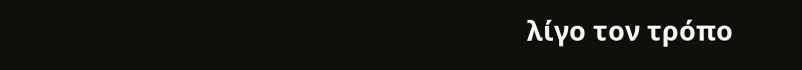λίγο τον τρόπο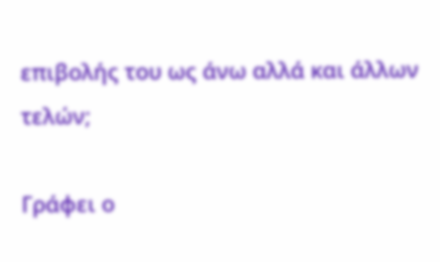επιβολής του ως άνω αλλά και άλλων τελών;

Γράφει ο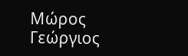Μώρος Γεώργιος